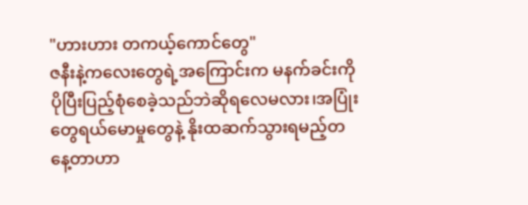"ဟားဟား တကယ့်ကောင်တွေ"
ဇနီးနဲ့ကလေးတွေရဲ့အကြောင်းက မနက်ခင်းကိုပိုပြီးပြည့်စုံစေခဲ့သည်ဘဲဆိုရလေမလား၊အပြုံးတွေရယ်မောမှုတွေနဲ့ နိုးထဆက်သွားရမည့်တနေ့တာဟာ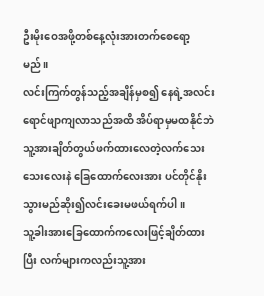ဦးမိုးဝေအဖို့တစ်နေ့လုံးအားတက်စေရော့မည်။
လင်းကြက်တွန်သည့်အချိန်မှစ၍ နေရဲ့အလင်းရောင်ဖျာကျလာသည်အထိ အိပ်ရာမှမထနိုင်ဘဲ သူ့အားချိတ်တွယ်ဖက်ထားလေတဲ့လက်သေးသေးလေးနဲ ခြေထောက်လေးအား ပင်တိုင်နိုးသွားမည်ဆိုး၍လင်းခေးမဖယ်ရက်ပါ။
သူ့ခါးအားခြေထောက်ကလေးဖြင့်ချိတ်ထားပြီး လက်များကလည်းသူ့အား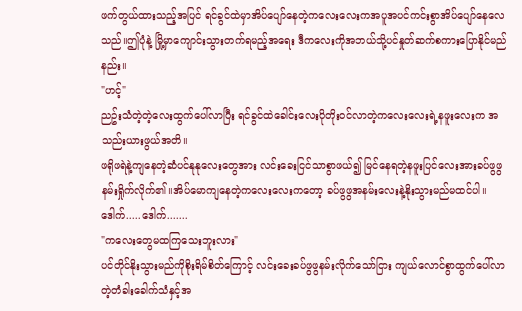ဖက်တွယ်ထားသည့်အပြင် ရင်ခွင်ထဲမှာအိပ်ပျော်နေတဲ့ကလေးလေးကအပူအပင်ကင်းစွာအိပ်ပျော်နေလေသည်။ဤပုံနဲ့ မြို့မှာကျောင်းသွားတက်ရမည့်အရေး ဒီကလေးကိုအဘယ်သို့ပင်နှုတ်ဆက်စကားပြောနိုင်မည်နည်း။
"ဟင့်"
ညဥ်းသံတဲ့တဲ့လေးထွက်ပေါ်လာပြီး ရင်ခွင်ထဲခေါင်းလေးပိုတိုးဝင်လာတဲ့ကလေးလေးရဲ့နဖူးလေးက အသည်းယားဖွယ်အတိ။
ဖရိုဖရဲနဲ့ကျနေတဲ့ဆံပင်နုနုလေးတွေအား လင်းခေးငြင်သာစွာဖယ်၍ မြင်နေရတဲ့နဖူးပြင်လေးအားခပ်ဖွဖွနမ်းရှိုက်လိုက်၏။အိပ်မောကျနေတဲ့ကလေးလေးကတော့ ခပ်ဖွဖွအနမ်းလေးနဲ့နိုးသွားမည်မထင်ပါ။
ဒေါက်.....ဒေါက်.......
"ကလေးတွေမထကြသေးဘူးလား"
ပင်တိုင်နိုးသွားမည်ကိုစိုးရိမ်စိတ်ကြောင့် လင်းခေးခပ်ဖွဖွနမ်းလိုက်သော်ငြား ကျယ်လောင်စွာထွက်ပေါ်လာတဲ့တံခါးခေါက်သံနှင့်အ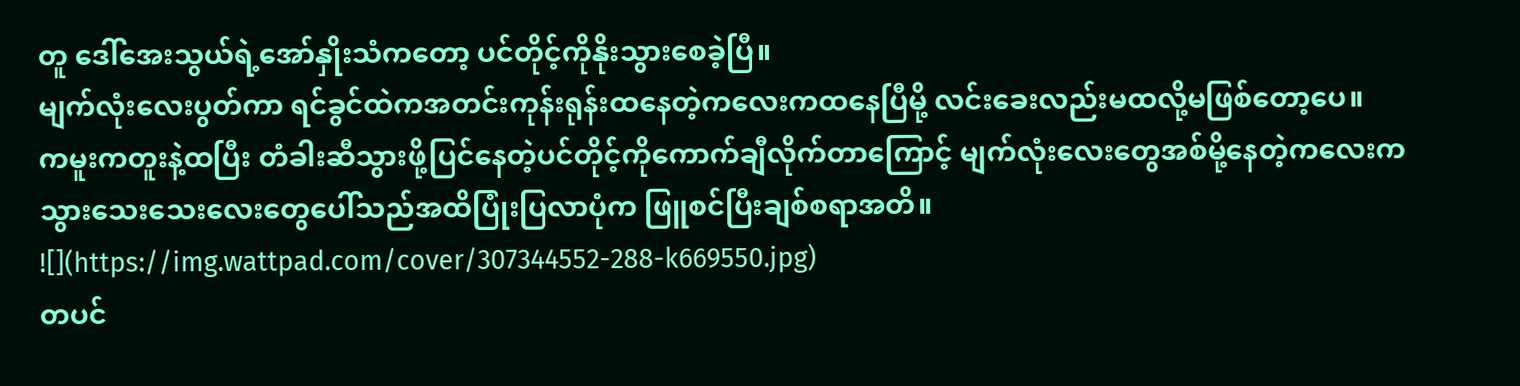တူ ဒေါ်အေးသွယ်ရဲ့အော်နှိုးသံကတော့ ပင်တိုင့်ကိုနိုးသွားစေခဲ့ပြီ။
မျက်လုံးလေးပွတ်ကာ ရင်ခွင်ထဲကအတင်းကုန်းရုန်းထနေတဲ့ကလေးကထနေပြီမို့ လင်းခေးလည်းမထလို့မဖြစ်တော့ပေ။
ကမူးကတူးနဲ့ထပြီး တံခါးဆီသွားဖို့ပြင်နေတဲ့ပင်တိုင့်ကိုကောက်ချီလိုက်တာကြောင့် မျက်လုံးလေးတွေအစ်မို့နေတဲ့ကလေးက သွားသေးသေးလေးတွေပေါ်သည်အထိပြုံးပြလာပုံက ဖြူစင်ပြီးချစ်စရာအတိ။
![](https://img.wattpad.com/cover/307344552-288-k669550.jpg)
တပင်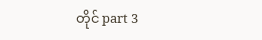တိုင် part 3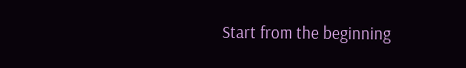Start from the beginning